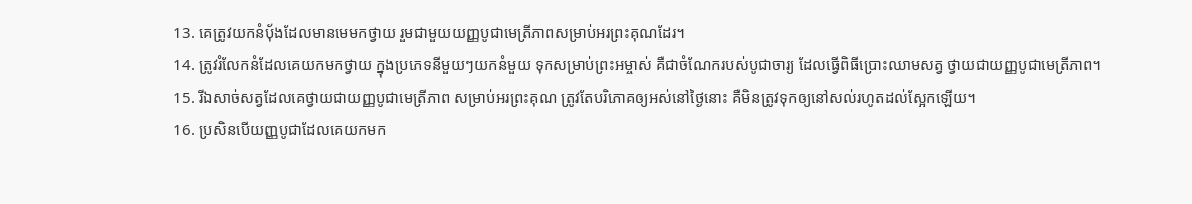13. គេត្រូវយកនំប៉័ងដែលមានមេមកថ្វាយ រួមជាមួយយញ្ញបូជាមេត្រីភាពសម្រាប់អរព្រះគុណដែរ។
14. ត្រូវរំលែកនំដែលគេយកមកថ្វាយ ក្នុងប្រភេទនីមួយៗយកនំមួយ ទុកសម្រាប់ព្រះអម្ចាស់ គឺជាចំណែករបស់បូជាចារ្យ ដែលធ្វើពិធីប្រោះឈាមសត្វ ថ្វាយជាយញ្ញបូជាមេត្រីភាព។
15. រីឯសាច់សត្វដែលគេថ្វាយជាយញ្ញបូជាមេត្រីភាព សម្រាប់អរព្រះគុណ ត្រូវតែបរិភោគឲ្យអស់នៅថ្ងៃនោះ គឺមិនត្រូវទុកឲ្យនៅសល់រហូតដល់ស្អែកឡើយ។
16. ប្រសិនបើយញ្ញបូជាដែលគេយកមក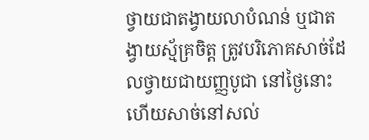ថ្វាយជាតង្វាយលាបំណន់ ឬជាតង្វាយស្ម័គ្រចិត្ត ត្រូវបរិភោគសាច់ដែលថ្វាយជាយញ្ញបូជា នៅថ្ងៃនោះ ហើយសាច់នៅសល់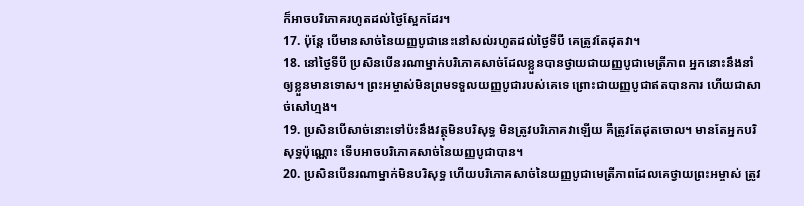ក៏អាចបរិភោគរហូតដល់ថ្ងៃស្អែកដែរ។
17. ប៉ុន្តែ បើមានសាច់នៃយញ្ញបូជានេះនៅសល់រហូតដល់ថ្ងៃទីបី គេត្រូវតែដុតវា។
18. នៅថ្ងៃទីបី ប្រសិនបើនរណាម្នាក់បរិភោគសាច់ដែលខ្លួនបានថ្វាយជាយញ្ញបូជាមេត្រីភាព អ្នកនោះនឹងនាំឲ្យខ្លួនមានទោស។ ព្រះអម្ចាស់មិនព្រមទទួលយញ្ញបូជារបស់គេទេ ព្រោះជាយញ្ញបូជាឥតបានការ ហើយជាសាច់សៅហ្មង។
19. ប្រសិនបើសាច់នោះទៅប៉ះនឹងវត្ថុមិនបរិសុទ្ធ មិនត្រូវបរិភោគវាឡើយ គឺត្រូវតែដុតចោល។ មានតែអ្នកបរិសុទ្ធប៉ុណ្ណោះ ទើបអាចបរិភោគសាច់នៃយញ្ញបូជាបាន។
20. ប្រសិនបើនរណាម្នាក់មិនបរិសុទ្ធ ហើយបរិភោគសាច់នៃយញ្ញបូជាមេត្រីភាពដែលគេថ្វាយព្រះអម្ចាស់ ត្រូវ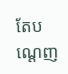តែបណ្ដេញ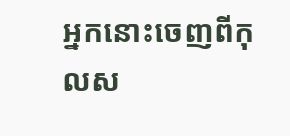អ្នកនោះចេញពីកុលស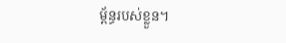ម្ព័ន្ធរបស់ខ្លួន។